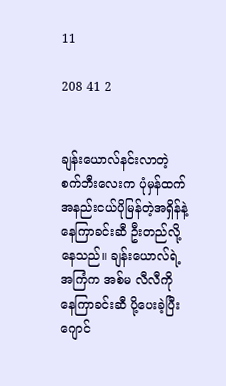11

208 41 2


ချန်းယောလ်နင်းလာတဲ့ စက်ဘီးလေးက ပုံမှန်ထက် အနည်းငယ်ပိုမြန်တဲ့အရှိန်နဲ့ နေကြာခင်းဆီ ဦးတည်လို့နေသည်။ ချန်းယောလ်ရဲ့အကြံက အစ်မ လီလီကို နေကြာခင်းဆီ ပို့ပေးခဲ့ပြီး ဂျောင်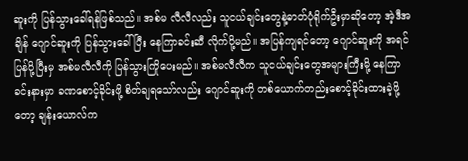ဆူးကို ပြန်သွားခေါ်ရန်ဖြစ်သည်။ အစ်မ လီလီလည်း သူငယ်ချင်းတွေနဲ့ဓာတ်ပုံရိုက်ဦးမှာဆိုတော့ အဲ့ဒီအချိန် ဂျောင်ဆူးကို ပြန်သွားခေါ်ပြီး နေကြာခင်းဆီ လိုက်ပို့မည်။ အပြန်ကျရင်တော့ ဂျောင်ဆူးကို အရင်ပြန်ပို့ပြီးမှ အစ်မလီလီကို ပြန်သွားကြိုပေးမည်။ အစ်မလီလီက သူငယ်ချင်းတွေအများကြီးမို့ နေကြာခင်းနားမှာ ခဏစောင့်ခိုင်းဖို့ စိတ်ချရသော်လည်း ဂျောင်ဆူးကို တစ်ယောက်တည်းစောင့်ခိုင်းထားခဲ့ဖို့တော့ ချန်းယောလ်က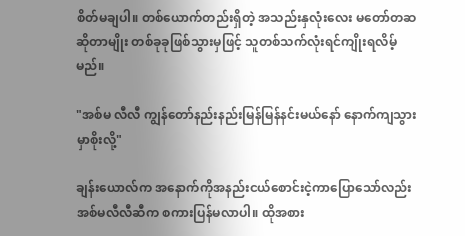စိတ်မချပါ။ တစ်ယောက်တည်းရှိတဲ့ အသည်းနှလုံးလေး မတော်တဆဆိုတာမျိုး တစ်ခုခုဖြစ်သွားမှဖြင့် သူတစ်သက်လုံးရင်ကျိုးရလိမ့်မည်။

"အစ်မ လီလီ ကျွန်တော်နည်းနည်းမြန်မြန်နင်းမယ်နော် နောက်ကျသွားမှာစိုးလို့"

ချန်းယောလ်က အနောက်ကိုအနည်းငယ်စောင်းငဲ့ကာပြောသော်လည်း အစ်မလီလီဆီက စကားပြန်မလာပါ။ ထိုအစား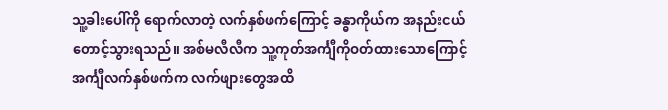သူ့ခါးပေါ်ကို ရောက်လာတဲ့ လက်နှစ်ဖက်ကြောင့် ခန္ဓာကိုယ်က အနည်းငယ်တောင့်သွားရသည်။ အစ်မလီလီက သူ့ကုတ်အင်္ကျီကိုဝတ်ထားသောကြောင့် အင်္ကျီလက်နှစ်ဖက်က လက်ဖျားတွေအထိ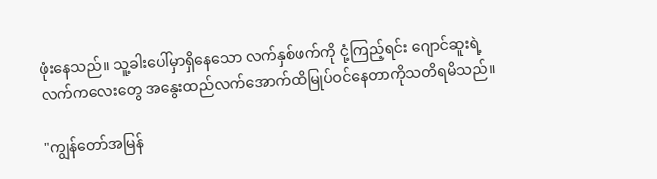ဖုံးနေသည်။ သူ့ခါးပေါ်မှာရှိနေသော လက်နှစ်ဖက်ကို ငုံ့ကြည့်ရင်း ဂျောင်ဆူးရဲ့ လက်ကလေးတွေ အနွေးထည်လက်အောက်ထိမြုပ်ဝင်နေတာကိုသတိရမိသည်။

"ကျွန်တော်အမြန်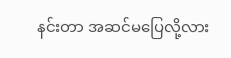နင်းတာ အဆင်မပြေလို့လား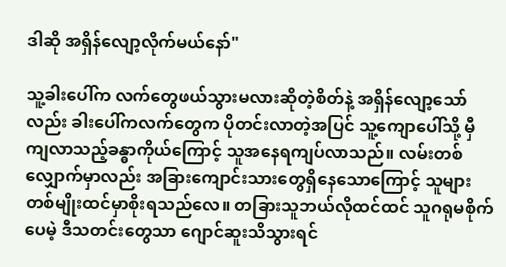ဒါဆို အရှိန်လျော့လိုက်မယ်နော်"

သူ့ခါးပေါ်က လက်တွေဖယ်သွားမလားဆိုတဲ့စိတ်နဲ့ အရှိန်လျော့သော်လည်း ခါးပေါ်ကလက်တွေက ပိုတင်းလာတဲ့အပြင် သူ့ကျောပေါ်သို့ မှီကျလာသည့်ခန္ဓာကိုယ်ကြောင့် သူအနေရကျပ်လာသည်။ လမ်းတစ်လျှောက်မှာလည်း အခြားကျောင်းသားတွေရှိနေသောကြောင့် သူများတစ်မျိုးထင်မှာစိုးရသည်လေ။ တခြားသူဘယ်လိုထင်ထင် သူဂရုမစိုက်ပေမဲ့ ဒီသတင်းတွေသာ ဂျောင်ဆူးသိသွားရင်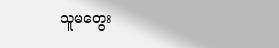သူမတွေး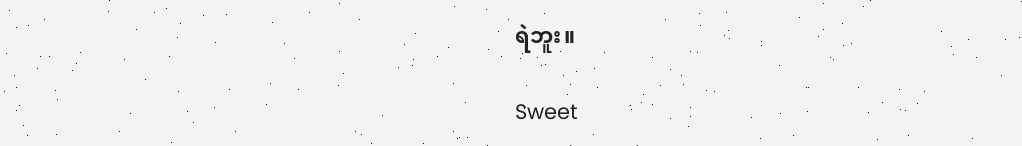ရဲဘူး။

Sweet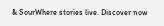& SourWhere stories live. Discover now